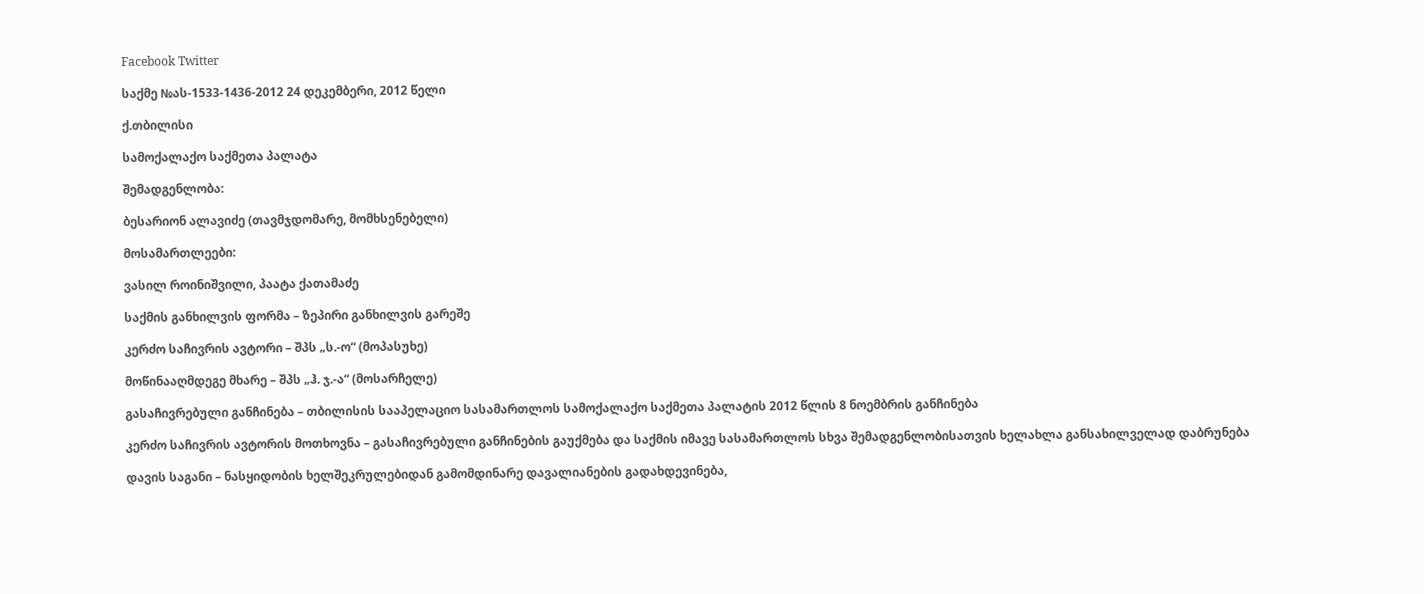Facebook Twitter

საქმე №ას-1533-1436-2012 24 დეკემბერი, 2012 წელი

ქ.თბილისი

სამოქალაქო საქმეთა პალატა

შემადგენლობა:

ბესარიონ ალავიძე (თავმჯდომარე, მომხსენებელი)

მოსამართლეები:

ვასილ როინიშვილი, პაატა ქათამაძე

საქმის განხილვის ფორმა – ზეპირი განხილვის გარეშე

კერძო საჩივრის ავტორი – შპს „ს.-ო“ (მოპასუხე)

მოწინააღმდეგე მხარე – შპს „ჰ. ჯ.-ა“ (მოსარჩელე)

გასაჩივრებული განჩინება – თბილისის სააპელაციო სასამართლოს სამოქალაქო საქმეთა პალატის 2012 წლის 8 ნოემბრის განჩინება

კერძო საჩივრის ავტორის მოთხოვნა – გასაჩივრებული განჩინების გაუქმება და საქმის იმავე სასამართლოს სხვა შემადგენლობისათვის ხელახლა განსახილველად დაბრუნება

დავის საგანი – ნასყიდობის ხელშეკრულებიდან გამომდინარე დავალიანების გადახდევინება,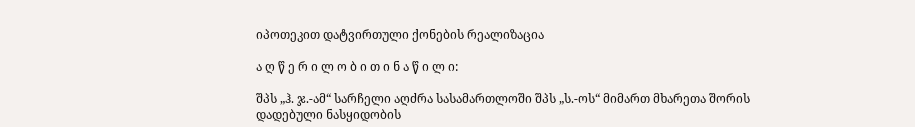იპოთეკით დატვირთული ქონების რეალიზაცია

ა ღ წ ე რ ი ლ ო ბ ი თ ი ნ ა წ ი ლ ი:

შპს „ჰ. ჯ.-ამ“ სარჩელი აღძრა სასამართლოში შპს „ს.-ოს“ მიმართ მხარეთა შორის დადებული ნასყიდობის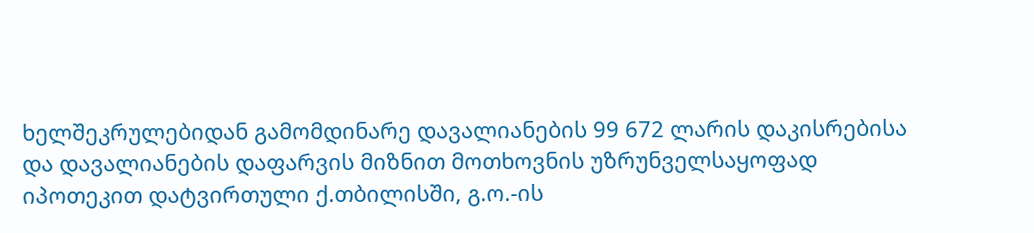ხელშეკრულებიდან გამომდინარე დავალიანების 99 672 ლარის დაკისრებისა და დავალიანების დაფარვის მიზნით მოთხოვნის უზრუნველსაყოფად იპოთეკით დატვირთული ქ.თბილისში, გ.ო.-ის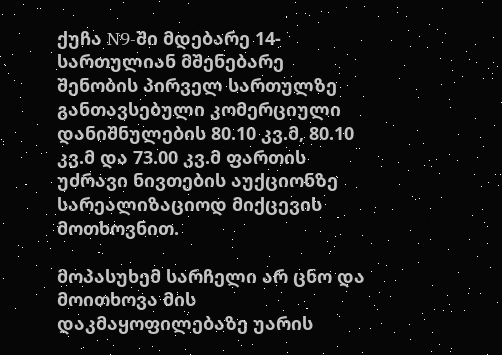ქუჩა N9-ში მდებარე 14-სართულიან მშენებარე შენობის პირველ სართულზე განთავსებული კომერციული დანიშნულების 80.10 კვ.მ, 80.10 კვ.მ და 73.00 კვ.მ ფართის უძრავი ნივთების აუქციონზე სარეალიზაციოდ მიქცევის მოთხოვნით.

მოპასუხემ სარჩელი არ ცნო და მოითხოვა მის დაკმაყოფილებაზე უარის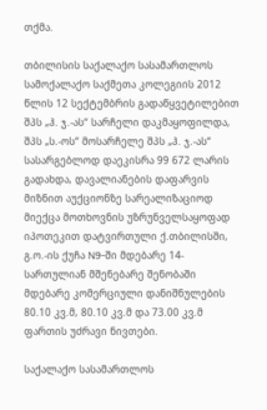თქმა.

თბილისის საქალაქო სასამართლოს სამოქალაქო საქმეთა კოლეგიის 2012 წლის 12 სექტემბრის გადაწყვეტილებით შპს „ჰ. ჯ.-ას“ სარჩელი დაკმაყოფილდა, შპს „ს.-ოს“ მოსარჩელე შპს „ჰ. ჯ.-ას“ სასარგებლოდ დაეკისრა 99 672 ლარის გადახდა, დავალიანების დაფარვის მიზნით აუქციონზე სარეალიზაციოდ მიექცა მოთხოვნის უზრუნველსაყოფად იპოთეკით დატვირთული ქ.თბილისში, გ.ო.-ის ქუჩა N9-ში მდებარე 14-სართულიან მშენებარე შენობაში მდებარე კომერციული დანიშნულების 80.10 კვ.მ, 80.10 კვ.მ და 73.00 კვ.მ ფართის უძრავი ნივთები.

საქალაქო სასამართლოს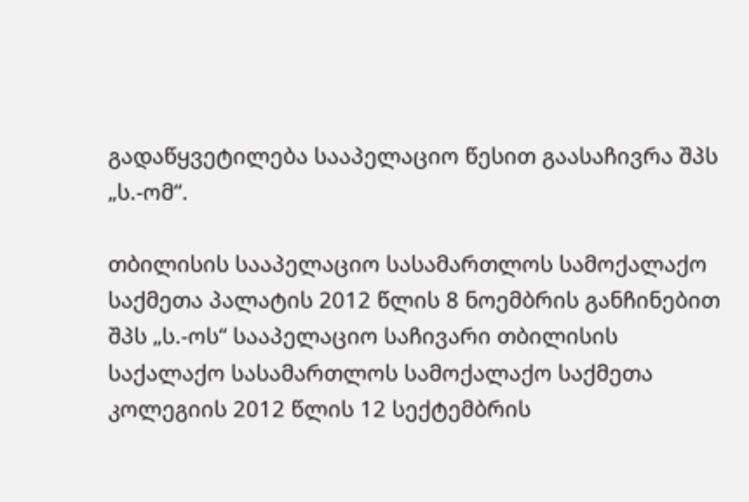გადაწყვეტილება სააპელაციო წესით გაასაჩივრა შპს „ს.-ომ“.

თბილისის სააპელაციო სასამართლოს სამოქალაქო საქმეთა პალატის 2012 წლის 8 ნოემბრის განჩინებით შპს „ს.-ოს“ სააპელაციო საჩივარი თბილისის საქალაქო სასამართლოს სამოქალაქო საქმეთა კოლეგიის 2012 წლის 12 სექტემბრის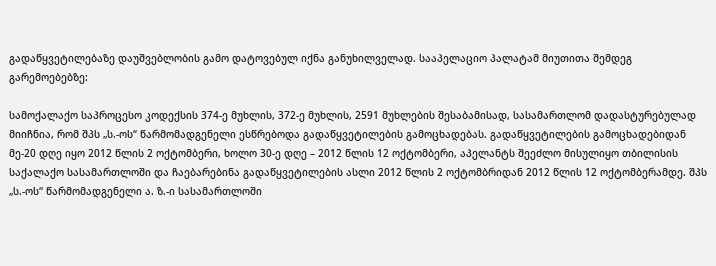გადაწყვეტილებაზე დაუშვებლობის გამო დატოვებულ იქნა განუხილველად. სააპელაციო პალატამ მიუთითა შემდეგ გარემოებებზე:

სამოქალაქო საპროცესო კოდექსის 374-ე მუხლის, 372-ე მუხლის, 2591 მუხლების შესაბამისად, სასამართლომ დადასტურებულად მიიჩნია, რომ შპს „ს.-ოს“ წარმომადგენელი ესწრებოდა გადაწყვეტილების გამოცხადებას. გადაწყვეტილების გამოცხადებიდან მე-20 დღე იყო 2012 წლის 2 ოქტომბერი, ხოლო 30-ე დღე – 2012 წლის 12 ოქტომბერი, აპელანტს შეეძლო მისულიყო თბილისის საქალაქო სასამართლოში და ჩაებარებინა გადაწყვეტილების ასლი 2012 წლის 2 ოქტომბრიდან 2012 წლის 12 ოქტომბერამდე. შპს „ს.-ოს“ წარმომადგენელი ა. ზ.-ი სასამართლოში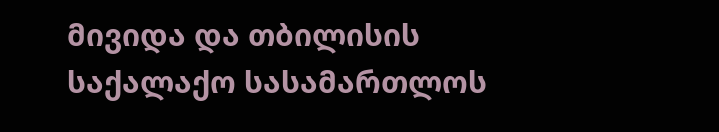მივიდა და თბილისის საქალაქო სასამართლოს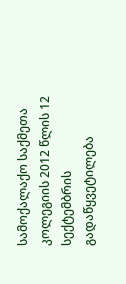სამოქალაქო საქმეთა კოლეგიის 2012 წლის 12 სექტემბრის გადაწყვეტილება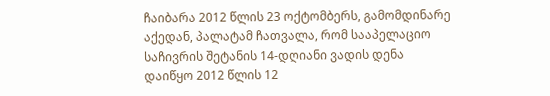ჩაიბარა 2012 წლის 23 ოქტომბერს, გამომდინარე აქედან, პალატამ ჩათვალა, რომ სააპელაციო საჩივრის შეტანის 14-დღიანი ვადის დენა დაიწყო 2012 წლის 12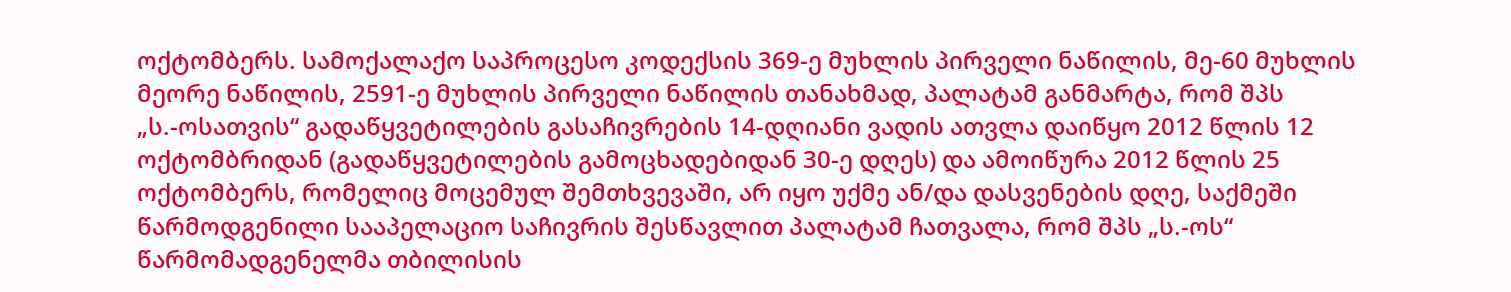ოქტომბერს. სამოქალაქო საპროცესო კოდექსის 369-ე მუხლის პირველი ნაწილის, მე-60 მუხლის მეორე ნაწილის, 2591-ე მუხლის პირველი ნაწილის თანახმად, პალატამ განმარტა, რომ შპს „ს.-ოსათვის“ გადაწყვეტილების გასაჩივრების 14-დღიანი ვადის ათვლა დაიწყო 2012 წლის 12 ოქტომბრიდან (გადაწყვეტილების გამოცხადებიდან 30-ე დღეს) და ამოიწურა 2012 წლის 25 ოქტომბერს, რომელიც მოცემულ შემთხვევაში, არ იყო უქმე ან/და დასვენების დღე, საქმეში წარმოდგენილი სააპელაციო საჩივრის შესწავლით პალატამ ჩათვალა, რომ შპს „ს.-ოს“ წარმომადგენელმა თბილისის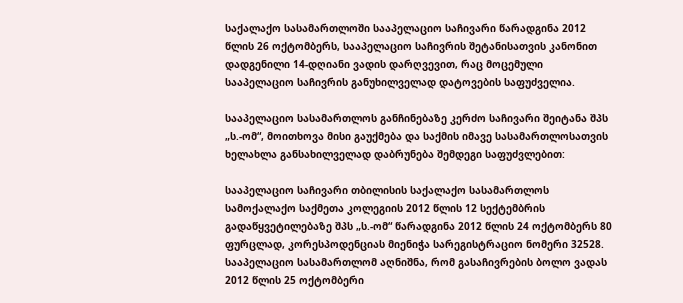საქალაქო სასამართლოში სააპელაციო საჩივარი წარადგინა 2012 წლის 26 ოქტომბერს, სააპელაციო საჩივრის შეტანისათვის კანონით დადგენილი 14-დღიანი ვადის დარღვევით, რაც მოცემული სააპელაციო საჩივრის განუხილველად დატოვების საფუძველია.

სააპელაციო სასამართლოს განჩინებაზე კერძო საჩივარი შეიტანა შპს „ს.-ომ“, მოითხოვა მისი გაუქმება და საქმის იმავე სასამართლოსათვის ხელახლა განსახილველად დაბრუნება შემდეგი საფუძვლებით:

სააპელაციო საჩივარი თბილისის საქალაქო სასამართლოს სამოქალაქო საქმეთა კოლეგიის 2012 წლის 12 სექტემბრის გადაწყვეტილებაზე შპს „ს.-ომ“ წარადგინა 2012 წლის 24 ოქტომბერს 80 ფურცლად, კორესპოდენციას მიენიჭა სარეგისტრაციო ნომერი 32528. სააპელაციო სასამართლომ აღნიშნა, რომ გასაჩივრების ბოლო ვადას 2012 წლის 25 ოქტომბერი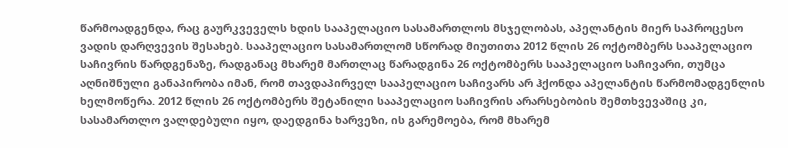წარმოადგენდა, რაც გაურკვეველს ხდის სააპელაციო სასამართლოს მსჯელობას, აპელანტის მიერ საპროცესო ვადის დარღვევის შესახებ. სააპელაციო სასამართლომ სწორად მიუთითა 2012 წლის 26 ოქტომბერს სააპელაციო საჩივრის წარდგენაზე, რადგანაც მხარემ მართლაც წარადგინა 26 ოქტომბერს სააპელაციო საჩივარი, თუმცა აღნიშნული განაპირობა იმან, რომ თავდაპირველ სააპელაციო საჩივარს არ ჰქონდა აპელანტის წარმომადგენლის ხელმოწერა. 2012 წლის 26 ოქტომბერს შეტანილი სააპელაციო საჩივრის არარსებობის შემთხვევაშიც კი, სასამართლო ვალდებული იყო, დაედგინა ხარვეზი, ის გარემოება, რომ მხარემ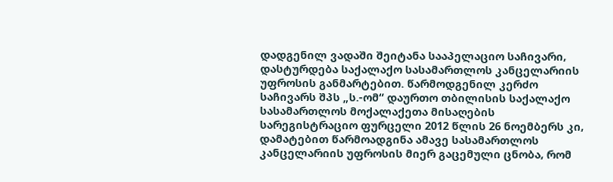დადგენილ ვადაში შეიტანა სააპელაციო საჩივარი, დასტურდება საქალაქო სასამართლოს კანცელარიის უფროსის განმარტებით. წარმოდგენილ კერძო საჩივარს შპს „ს.-ომ“ დაურთო თბილისის საქალაქო სასამართლოს მოქალაქეთა მისაღების სარეგისტრაციო ფურცელი 2012 წლის 26 ნოემბერს კი, დამატებით წარმოადგინა ამავე სასამართლოს კანცელარიის უფროსის მიერ გაცემული ცნობა, რომ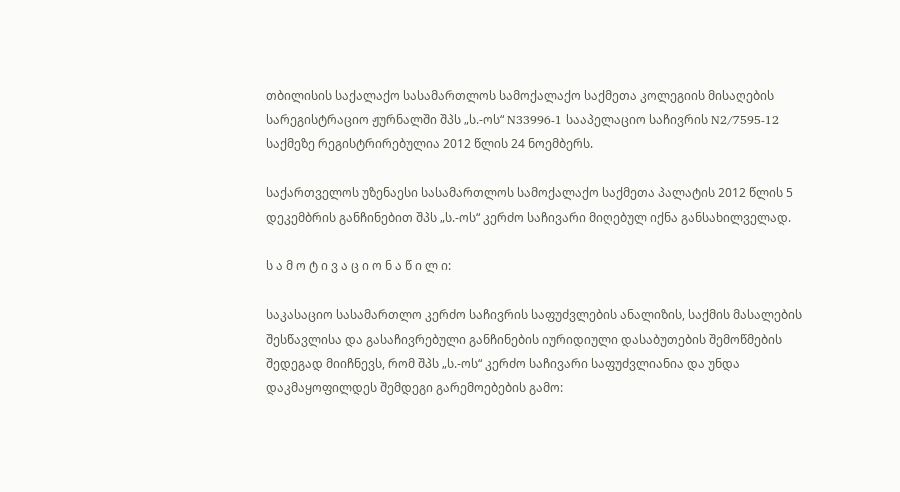თბილისის საქალაქო სასამართლოს სამოქალაქო საქმეთა კოლეგიის მისაღების სარეგისტრაციო ჟურნალში შპს „ს.-ოს“ N33996-1 სააპელაციო საჩივრის N2/7595-12 საქმეზე რეგისტრირებულია 2012 წლის 24 ნოემბერს.

საქართველოს უზენაესი სასამართლოს სამოქალაქო საქმეთა პალატის 2012 წლის 5 დეკემბრის განჩინებით შპს „ს.-ოს“ კერძო საჩივარი მიღებულ იქნა განსახილველად.

ს ა მ ო ტ ი ვ ა ც ი ო ნ ა წ ი ლ ი:

საკასაციო სასამართლო კერძო საჩივრის საფუძვლების ანალიზის, საქმის მასალების შესწავლისა და გასაჩივრებული განჩინების იურიდიული დასაბუთების შემოწმების შედეგად მიიჩნევს, რომ შპს „ს.-ოს“ კერძო საჩივარი საფუძვლიანია და უნდა დაკმაყოფილდეს შემდეგი გარემოებების გამო: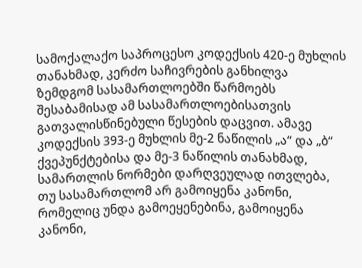სამოქალაქო საპროცესო კოდექსის 420-ე მუხლის თანახმად, კერძო საჩივრების განხილვა ზემდგომ სასამართლოებში წარმოებს შესაბამისად ამ სასამართლოებისათვის გათვალისწინებული წესების დაცვით. ამავე კოდექსის 393-ე მუხლის მე-2 ნაწილის „ა“ და „ბ“ ქვეპუნქტებისა და მე-3 ნაწილის თანახმად, სამართლის ნორმები დარღვეულად ითვლება, თუ სასამართლომ არ გამოიყენა კანონი, რომელიც უნდა გამოეყენებინა, გამოიყენა კანონი,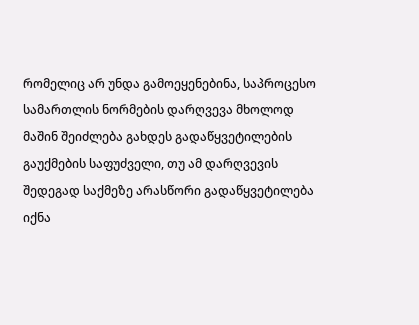რომელიც არ უნდა გამოეყენებინა, საპროცესო სამართლის ნორმების დარღვევა მხოლოდ მაშინ შეიძლება გახდეს გადაწყვეტილების გაუქმების საფუძველი, თუ ამ დარღვევის შედეგად საქმეზე არასწორი გადაწყვეტილება იქნა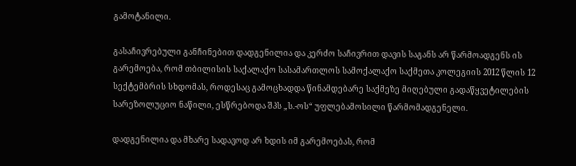გამოტანილი.

გასაჩივრებული განჩინებით დადგენილია და კერძო საჩივრით დავის საგანს არ წარმოადგენს ის გარემოება, რომ თბილისის საქალაქო სასამართლოს სამოქალაქო საქმეთა კოლეგიის 2012 წლის 12 სექტემბრის სხდომას, როდესაც გამოცხადდა წინამდებარე საქმეზე მიღებული გადაწყვეტილების სარეზოლუციო ნაწილი, ესწრებოდა შპს „ს.-ოს“ უფლებამოსილი წარმომადგენელი.

დადგენილია და მხარე სადავოდ არ ხდის იმ გარემოებას, რომ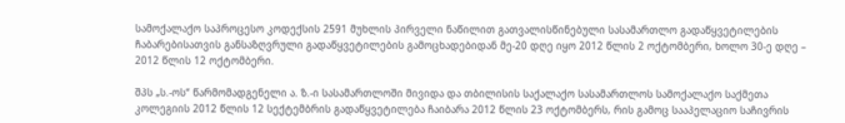სამოქალაქო საპროცესო კოდექსის 2591 მუხლის პირველი ნაწილით გათვალისწინებული სასამართლო გადაწყვეტილების ჩაბარებისათვის განსაზღვრული გადაწყვეტილების გამოცხადებიდან მე-20 დღე იყო 2012 წლის 2 ოქტომბერი, ხოლო 30-ე დღე – 2012 წლის 12 ოქტომბერი.

შპს „ს.-ოს“ წარმომადგენელი ა. ზ.-ი სასამართლოში მივიდა და თბილისის საქალაქო სასამართლოს სამოქალაქო საქმეთა კოლეგიის 2012 წლის 12 სექტემბრის გადაწყვეტილება ჩაიბარა 2012 წლის 23 ოქტომბერს, რის გამოც სააპელაციო საჩივრის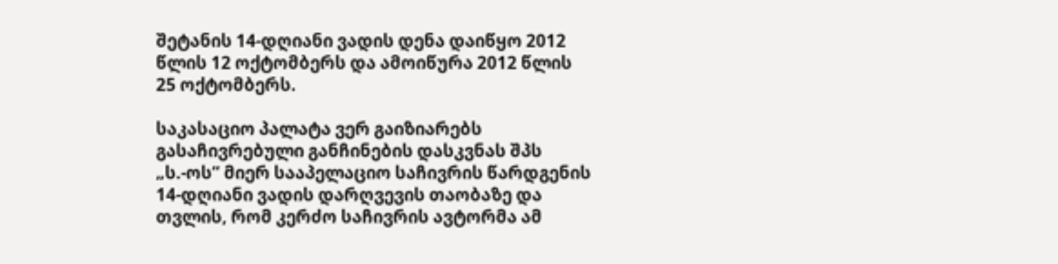შეტანის 14-დღიანი ვადის დენა დაიწყო 2012 წლის 12 ოქტომბერს და ამოიწურა 2012 წლის 25 ოქტომბერს.

საკასაციო პალატა ვერ გაიზიარებს გასაჩივრებული განჩინების დასკვნას შპს „ს.-ოს“ მიერ სააპელაციო საჩივრის წარდგენის 14-დღიანი ვადის დარღვევის თაობაზე და თვლის, რომ კერძო საჩივრის ავტორმა ამ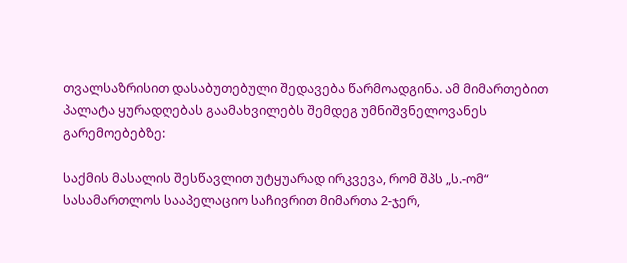თვალსაზრისით დასაბუთებული შედავება წარმოადგინა. ამ მიმართებით პალატა ყურადღებას გაამახვილებს შემდეგ უმნიშვნელოვანეს გარემოებებზე:

საქმის მასალის შესწავლით უტყუარად ირკვევა, რომ შპს „ს.-ომ“ სასამართლოს სააპელაციო საჩივრით მიმართა 2-ჯერ,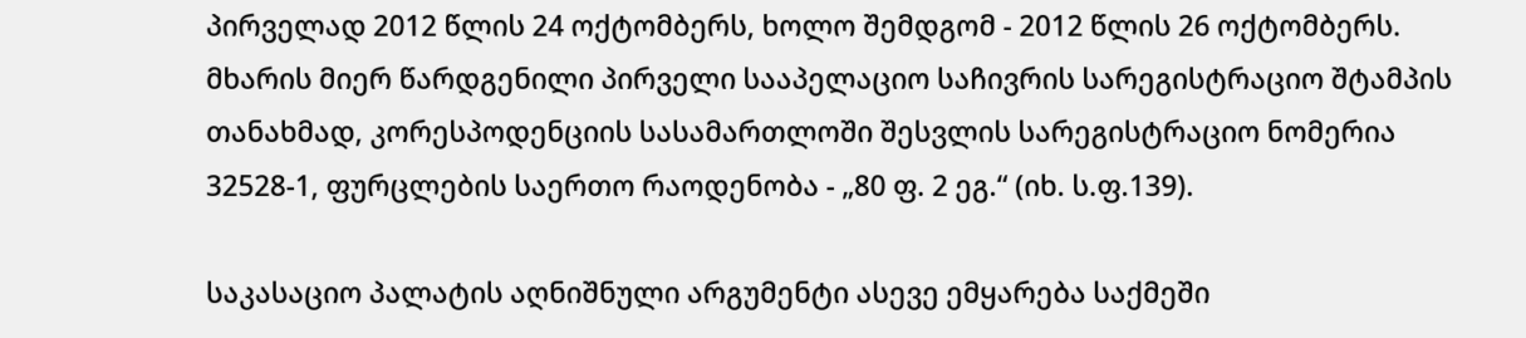პირველად 2012 წლის 24 ოქტომბერს, ხოლო შემდგომ - 2012 წლის 26 ოქტომბერს. მხარის მიერ წარდგენილი პირველი სააპელაციო საჩივრის სარეგისტრაციო შტამპის თანახმად, კორესპოდენციის სასამართლოში შესვლის სარეგისტრაციო ნომერია 32528-1, ფურცლების საერთო რაოდენობა - „80 ფ. 2 ეგ.“ (იხ. ს.ფ.139).

საკასაციო პალატის აღნიშნული არგუმენტი ასევე ემყარება საქმეში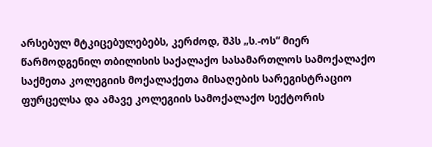არსებულ მტკიცებულებებს, კერძოდ, შპს „ს.-ოს“ მიერ წარმოდგენილ თბილისის საქალაქო სასამართლოს სამოქალაქო საქმეთა კოლეგიის მოქალაქეთა მისაღების სარეგისტრაციო ფურცელსა და ამავე კოლეგიის სამოქალაქო სექტორის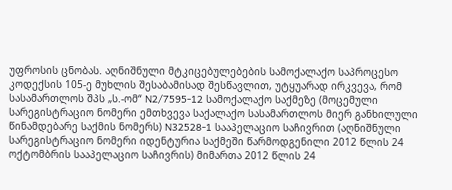უფროსის ცნობას. აღნიშნული მტკიცებულებების სამოქალაქო საპროცესო კოდექსის 105-ე მუხლის შესაბამისად შესწავლით, უტყუარად ირკვევა, რომ სასამართლოს შპს „ს.-ომ“ N2/7595-12 სამოქალაქო საქმეზე (მოცემული სარეგისტრაციო ნომერი ემთხვევა საქალაქო სასამართლოს მიერ განხილული წინამდებარე საქმის ნომერს) N32528-1 სააპელაციო საჩივრით (აღნიშნული სარეგისტრაციო ნომერი იდენტურია საქმეში წარმოდგენილი 2012 წლის 24 ოქტომბრის სააპელაციო საჩივრის) მიმართა 2012 წლის 24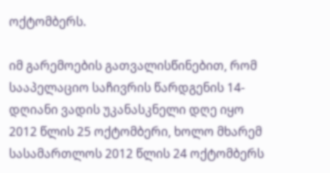ოქტომბერს.

იმ გარემოების გათვალისწინებით, რომ სააპელაციო საჩივრის წარდგენის 14-დღიანი ვადის უკანასკნელი დღე იყო 2012 წლის 25 ოქტომბერი, ხოლო მხარემ სასამართლოს 2012 წლის 24 ოქტომბერს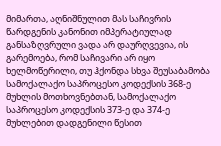მიმართა, აღნიშნულით მას საჩივრის წარდგენის კანონით იმპერატიულად განსაზღვრული ვადა არ დაურღვევია, ის გარემოება, რომ საჩივარი არ იყო ხელმოწერილი, თუ ჰქონდა სხვა შეუსაბამობა სამოქალაქო საპროცესო კოდექსის 368-ე მუხლის მოთხოვნებთან, სამოქალაქო საპროცესო კოდექსის 373-ე და 374-ე მუხლებით დადგენილი წესით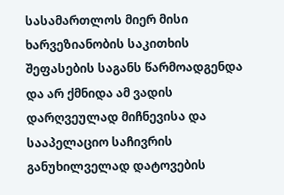სასამართლოს მიერ მისი ხარვეზიანობის საკითხის შეფასების საგანს წარმოადგენდა და არ ქმნიდა ამ ვადის დარღვეულად მიჩნევისა და სააპელაციო საჩივრის განუხილველად დატოვების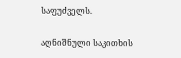საფუძველს.

აღნიშნული საკითხის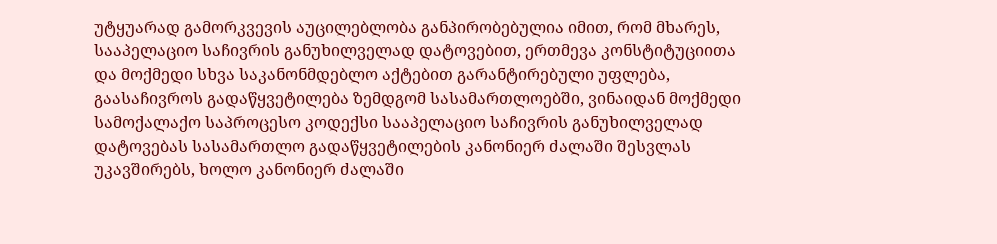უტყუარად გამორკვევის აუცილებლობა განპირობებულია იმით, რომ მხარეს, სააპელაციო საჩივრის განუხილველად დატოვებით, ერთმევა კონსტიტუციითა და მოქმედი სხვა საკანონმდებლო აქტებით გარანტირებული უფლება, გაასაჩივროს გადაწყვეტილება ზემდგომ სასამართლოებში, ვინაიდან მოქმედი სამოქალაქო საპროცესო კოდექსი სააპელაციო საჩივრის განუხილველად დატოვებას სასამართლო გადაწყვეტილების კანონიერ ძალაში შესვლას უკავშირებს, ხოლო კანონიერ ძალაში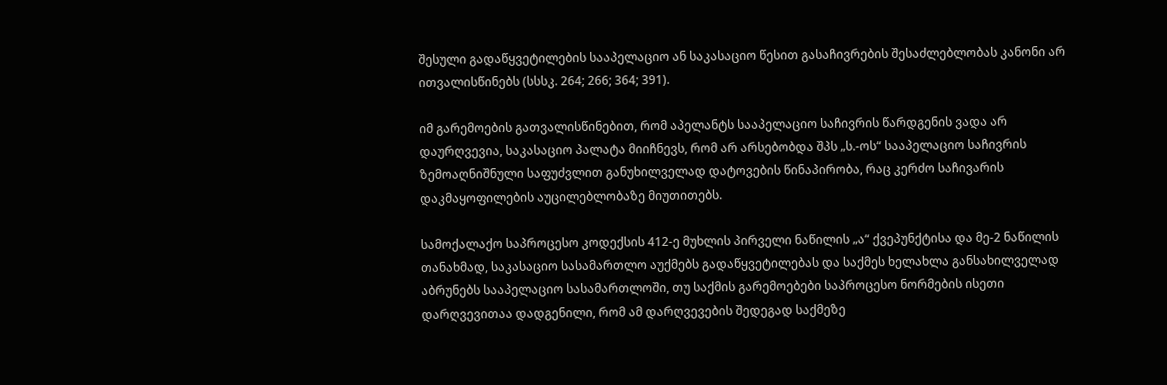შესული გადაწყვეტილების სააპელაციო ან საკასაციო წესით გასაჩივრების შესაძლებლობას კანონი არ ითვალისწინებს (სსსკ. 264; 266; 364; 391).

იმ გარემოების გათვალისწინებით, რომ აპელანტს სააპელაციო საჩივრის წარდგენის ვადა არ დაურღვევია, საკასაციო პალატა მიიჩნევს, რომ არ არსებობდა შპს „ს.-ოს“ სააპელაციო საჩივრის ზემოაღნიშნული საფუძვლით განუხილველად დატოვების წინაპირობა, რაც კერძო საჩივარის დაკმაყოფილების აუცილებლობაზე მიუთითებს.

სამოქალაქო საპროცესო კოდექსის 412-ე მუხლის პირველი ნაწილის „ა“ ქვეპუნქტისა და მე-2 ნაწილის თანახმად, საკასაციო სასამართლო აუქმებს გადაწყვეტილებას და საქმეს ხელახლა განსახილველად აბრუნებს სააპელაციო სასამართლოში, თუ საქმის გარემოებები საპროცესო ნორმების ისეთი დარღვევითაა დადგენილი, რომ ამ დარღვევების შედეგად საქმეზე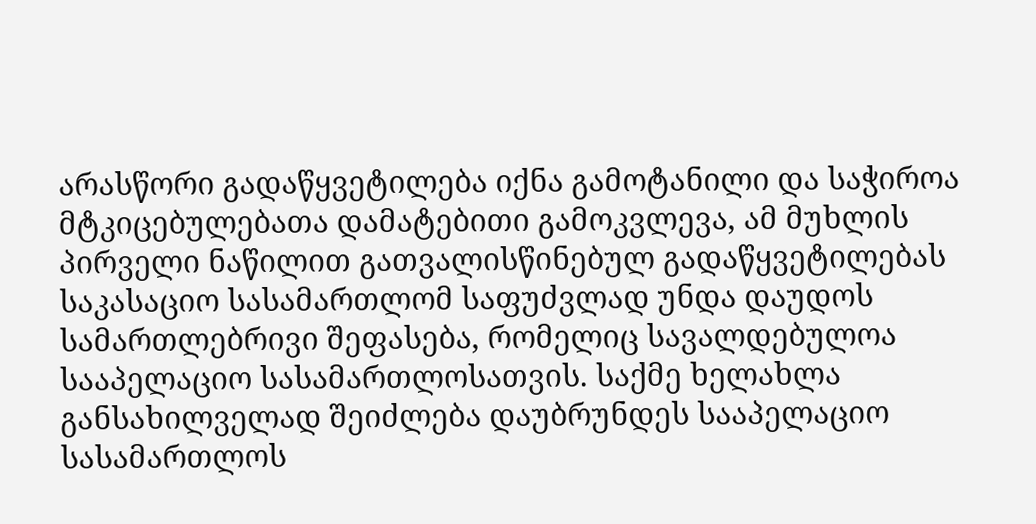არასწორი გადაწყვეტილება იქნა გამოტანილი და საჭიროა მტკიცებულებათა დამატებითი გამოკვლევა, ამ მუხლის პირველი ნაწილით გათვალისწინებულ გადაწყვეტილებას საკასაციო სასამართლომ საფუძვლად უნდა დაუდოს სამართლებრივი შეფასება, რომელიც სავალდებულოა სააპელაციო სასამართლოსათვის. საქმე ხელახლა განსახილველად შეიძლება დაუბრუნდეს სააპელაციო სასამართლოს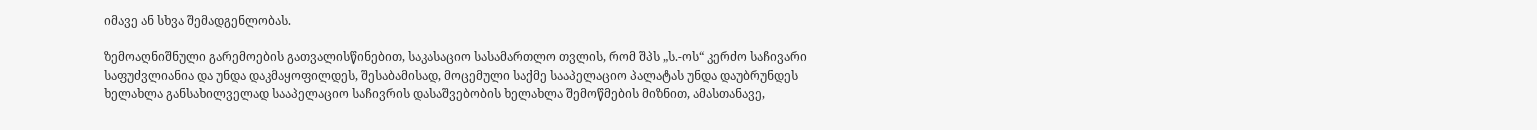იმავე ან სხვა შემადგენლობას.

ზემოაღნიშნული გარემოების გათვალისწინებით, საკასაციო სასამართლო თვლის, რომ შპს „ს.-ოს“ კერძო საჩივარი საფუძვლიანია და უნდა დაკმაყოფილდეს, შესაბამისად, მოცემული საქმე სააპელაციო პალატას უნდა დაუბრუნდეს ხელახლა განსახილველად სააპელაციო საჩივრის დასაშვებობის ხელახლა შემოწმების მიზნით, ამასთანავე,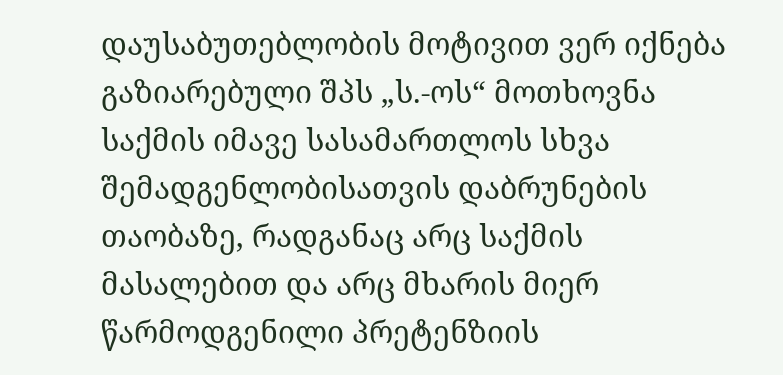დაუსაბუთებლობის მოტივით ვერ იქნება გაზიარებული შპს „ს.-ოს“ მოთხოვნა საქმის იმავე სასამართლოს სხვა შემადგენლობისათვის დაბრუნების თაობაზე, რადგანაც არც საქმის მასალებით და არც მხარის მიერ წარმოდგენილი პრეტენზიის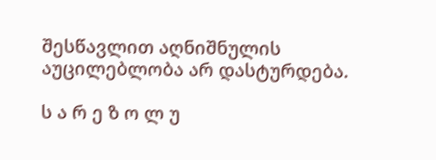შესწავლით აღნიშნულის აუცილებლობა არ დასტურდება.

ს ა რ ე ზ ო ლ უ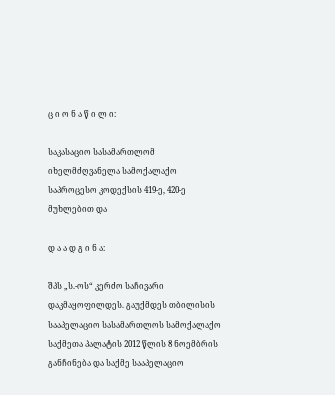ც ი ო ნ ა წ ი ლ ი:

საკასაციო სასამართლომ იხელმძღვანელა სამოქალაქო საპროცესო კოდექსის 419-ე, 420-ე მუხლებით და

დ ა ა დ გ ი ნ ა:

შპს „ს.-ოს“ კერძო საჩივარი დაკმაყოფილდეს. გაუქმდეს თბილისის სააპელაციო სასამართლოს სამოქალაქო საქმეთა პალატის 2012 წლის 8 ნოემბრის განჩინება და საქმე სააპელაციო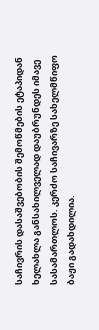საჩივრის დასაშვებობის შემოწმების ეტაპიდან ხელახლა განსახილველად დაუბრუნდეს იმავე სასამართლოს. კერძო საჩივარზე სახელმწიფო ბაჟი გადახდილია.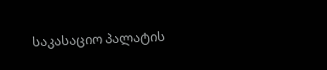საკასაციო პალატის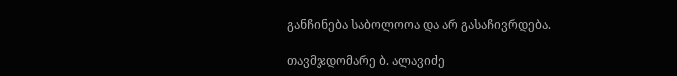განჩინება საბოლოოა და არ გასაჩივრდება.

თავმჯდომარე ბ. ალავიძე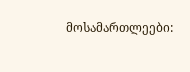მოსამართლეები: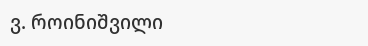ვ. როინიშვილი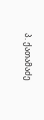პ. ქათამაძე